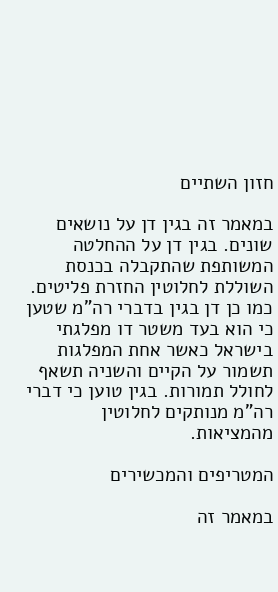חזון השתיים

במאמר זה בגין דן על נושאים שונים. בגין דן על ההחלטה המשותפת שהתקבלה בכנסת השוללת לחלוטין החזרת פליטים. כמו כן דן בגין בדברי רה"מ שטען כי הוא בעד משטר דו מפלגתי בישראל כאשר אחת המפלגות תשמור על הקיים והשניה תשאף לחולל תמורות. בגין טוען כי דברי רה"מ מנותקים לחלוטין מהמציאות.

המטריפים והמכשירים

במאמר זה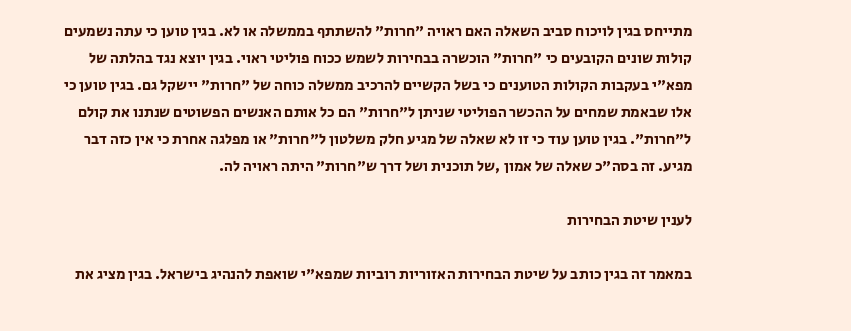מתייחס בגין לויכוח סביב השאלה האם ראויה "חרות" להשתתף בממשלה או לא. בגין טוען כי עתה נשמעים קולות שונים הקובעים כי "חרות" הוכשרה בבחירות לשמש ככוח פוליטי ראוי. בגין יוצא נגד בהלתה של מפא"י בעקבות הקולות הטוענים כי בשל הקשיים להרכיב ממשלה כוחה של "חרות" יישקל גם. בגין טוען כי אלו שבאמת שמחים על ההכשר הפוליטי שניתן ל"חרות" הם כל אותם האנשים הפשוטים שנתנו את קולם ל"חרות". בגין טוען עוד כי זו לא שאלה של מגיע חלק משלטון ל"חרות" או מפלגה אחרת כי אין כזה דבר מגיע. זה בסה"כ שאלה של אמון ,של תוכנית ושל דרך ש"חרות" היתה ראויה לה.

לענין שיטת הבחירות

במאמר זה בגין כותב על שיטת הבחירות האזוריות רוביות שמפא"י שואפת להנהיג בישראל. בגין מציג את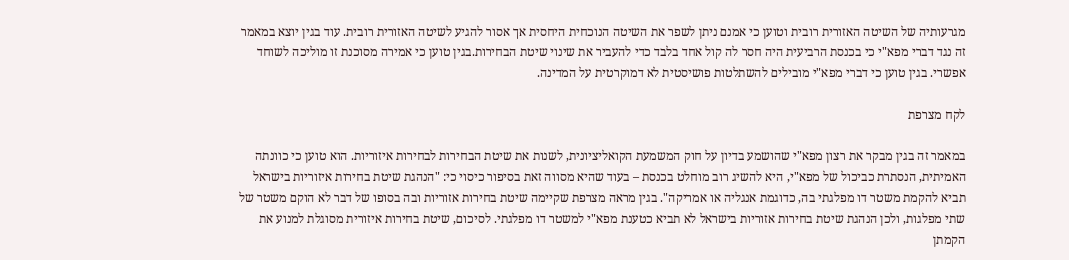מגרעותיה של השיטה האזורית רובית וטוען כי אמנם ניתן לשפר את השיטה הנוכחית היחסית אך אסור להגיע לשיטה האזורית רובית. עוד בגין יוצא במאמר זה נגד דברי מפא"י כי בכנסת הרביעית היה חסר לה קול אחד בלבד כדי להעביר את שינוי שיטת הבחירות.בגין טוען כי אמירה מסוכנת זו מוליכה לשוחד אפשרי. בגין טוען כי דברי מפא"י מובילים להשתלטות פושיסטית לא דמוקרטית על המדינה.

לקח מצרפת

במאמר זה בגין מבקר את רצון מפא"י שהושמע בדיון על חוק המשמעת הקואליציונית, לשנות את שיטת הבחירות לבחירות איזוריות. הוא טוען כי כוונתה האמיתית, הנסתרת כביכול של מפא"י, היא להשיג רוב מוחלט בכנסת – בעוד שהיא מסווה זאת בסיפור כיסוי כי: "הנהגת שיטת בחירות איזוריות בישראל תביא להקמת משטר דו מפלגתי בה, כדוגמת אנגליה או אמריקה". בגין מראה מצרפת שקיימה שיטת בחירות אזוריות ובה בסופו של דבר לא הוקם משטר של שתי מפלגות, ולכן הנהגת שיטת בחירות אזוריות בישראל לא תביא כטענת מפא"י למשטר דו מפלגתי. לסיכום, שיטת בחירות איזורית מסוגלת למנוע את הקמתן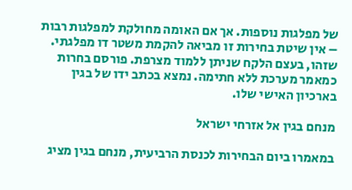של מפלגות נוספות. אך אם האומה מחולקת למפלגות רבות – אין שיטת בחירות זו מביאה להקמת משטר דו מפלגתי. שזהו, בעצם הלקח שניתן ללמוד מצרפת. פורסם בחרות כמאמר מערכת ללא חתימה. נמצא בכתב ידו של בגין בארכיון האישי שלו.

מנחם בגין אל אזרחי ישראל

במאמרו ביום הבחירות לכנסת הרביעית, מנחם בגין מציג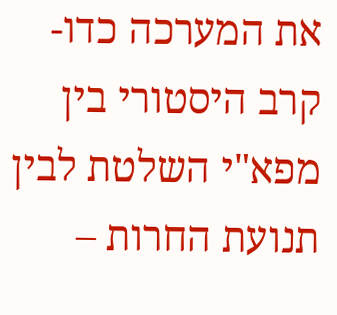את המערכה כדו-קרב היסטורי בין מפא"י השלטת לבין תנועת החרות –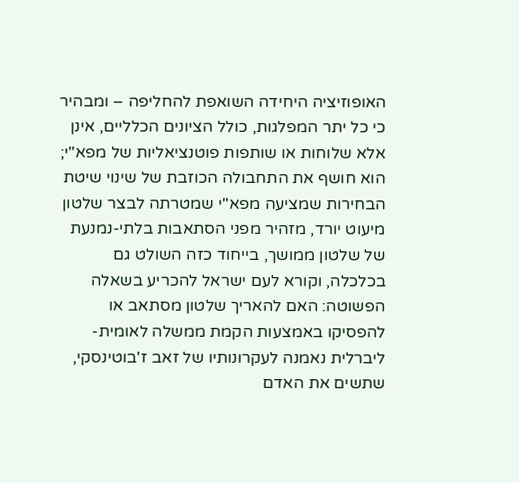האופוזיציה היחידה השואפת להחליפה – ומבהיר כי כל יתר המפלגות, כולל הציונים הכלליים, אינן אלא שלוחות או שותפות פוטנציאליות של מפא"י; הוא חושף את התחבולה הכוזבת של שינוי שיטת הבחירות שמציעה מפא"י שמטרתה לבצר שלטון מיעוט יורד, מזהיר מפני הסתאבות בלתי-נמנעת של שלטון ממושך, בייחוד כזה השולט גם בכלכלה, וקורא לעם ישראל להכריע בשאלה הפשוטה: האם להאריך שלטון מסתאב או להפסיקו באמצעות הקמת ממשלה לאומית-ליברלית נאמנה לעקרונותיו של זאב ז'בוטינסקי, שתשים את האדם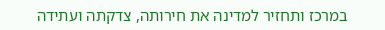במרכז ותחזיר למדינה את חירותה, צדקתה ועתידה